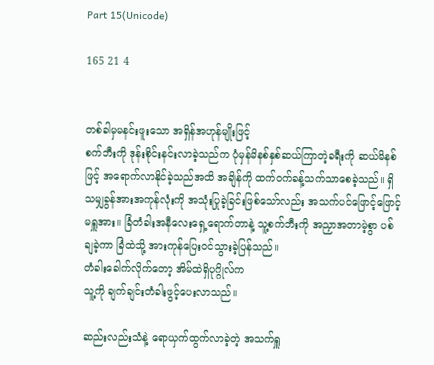Part 15(Unicode)

165 21 4


တစ်ခါမှမနင်းဖူးသော အရှိန်အဟုန်မျိုးဖြင့်
စက်ဘီးကို ဒုန်းစိုင်းနင်းလာခဲ့သည်က ပုံမှန်မိနစ်နှစ်ဆယ်ကြာတဲ့ခရီးကို ဆယ်မိနစ်ဖြင့် အ‌ရောက်လာနိုင်ခဲ့သည်အထိ အချိန်ကို ထက်ဝက်ခန့်သက်သာစေခဲ့သည်။ ရှိသမျှခွန်အားအကုန်လုံးကို အသုံးပြုခဲ့ခြင်းဖြစ်သော်လည်း အသက်ပင်ဖြောင့်ဖြောင့်မရှူအား။ ခြံတံခါးအနီလေးရှေ့ရောက်တာနဲ့ သူ့စက်ဘီးကို အညှာအတာမဲ့စွာ ပစ်ချခဲ့ကာ ခြံထဲသို့ အားကုန်ပြေးဝင်သွားခဲ့ပြန်သည်။
တံခါးခေါက်လိုက်တော့ အိမ်ထဲရှိပုဂ္ဂိုလ်က
သူ့ကို ချက်ချင်းတံခါးဖွင့်ပေးလာသည်။

ဆည်းလည်းသံနဲ့ ရောယှက်ထွက်လာခဲ့တဲ့ အသက်ရှူ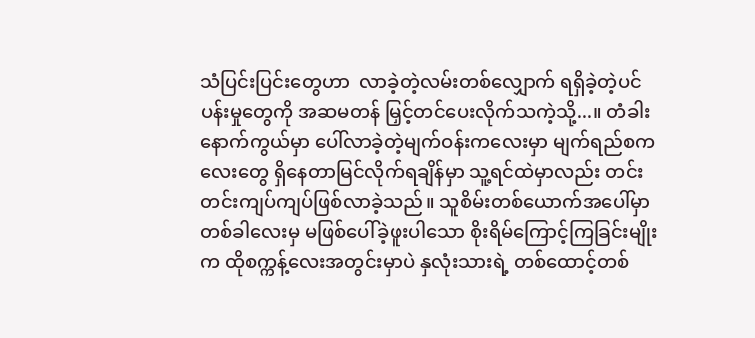သံပြင်းပြင်းတွေဟာ  လာခဲ့တဲ့လမ်းတစ်လျှောက် ရရှိခဲ့တဲ့ပင်ပန်းမှုတွေကို အဆမတန် မြှင့်တင်ပေးလိုက်သကဲ့သို့...။ တံခါးနောက်ကွယ်မှာ ပေါ်လာခဲ့တဲ့မျက်ဝန်းကလေးမှာ မျက်ရည်စကလေးတွေ ရှိနေတာမြင်လိုက်ရချိန်မှာ သူ့ရင်ထဲမှာလည်း တင်းတင်းကျပ်ကျပ်ဖြစ်လာခဲ့သည်။ သူစိမ်းတစ်ယောက်အပေါ်မှာ တစ်ခါလေးမှ မဖြစ်ပေါ်ခဲ့ဖူးပါသော စိုးရိမ်ကြောင့်ကြခြင်းမျိုးက ထိုစက္ကန့်လေးအတွင်းမှာပဲ နှလုံးသားရဲ့ တစ်ထောင့်တစ်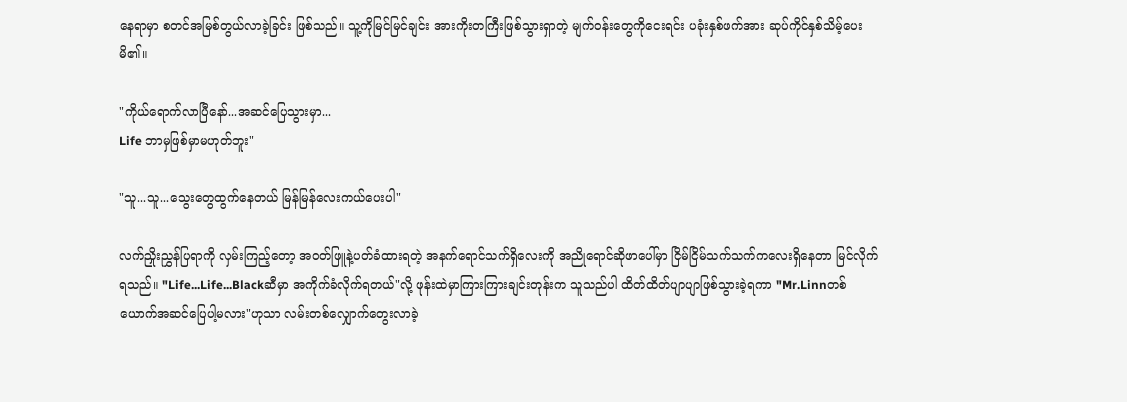နေရာမှာ စတင်အမြစ်တွယ်လာခဲ့ခြင်း ဖြစ်သည်။ သူ့ကိုမြင်မြင်ချင်း အားကိုးတကြီးဖြစ်သွားရှာတဲ့ မျက်ဝန်းတွေကိုငေးရင်း ပခုံးနှစ်ဖက်အား ဆုပ်ကိုင်နှစ်သိမ့်ပေးမိ၏။

"ကိုယ်ရောက်လာပြီနော်...အဆင်ပြေသွားမှာ...
Life ဘာမှဖြစ်မှာမဟုတ်ဘူး"

"သူ...သူ...သွေးတွေထွက်နေတယ် မြန်မြန်လေးကယ်ပေးပါ"

လက်ညှိုးညွှန်ပြရာကို လှမ်းကြည့်တော့ အဝတ်ဖြူနဲ့ပတ်ခံထားရတဲ့ အနက်‌ရောင်သက်ရှိလေးကို အညိုရောင်ဆိုဖာပေါ်မှာ ငြိမ်ငြိမ်သက်သက်ကလေးရှိနေတာ မြင်လိုက်ရသည်။ "Life...Life...Blackဆီမှာ အကိုက်ခံလိုက်ရတယ်"လို့ ဖုန်းထဲမှာကြားကြားချင်းတုန်းက သူသည်ပါ ထိတ်ထိတ်ပျာပျာဖြစ်သွားခဲ့ရကာ "Mr.Linnတစ်ယောက်အဆင်ပြေပါ့မလား"ဟုသာ လမ်းတစ်လျှောက်တွေးလာခဲ့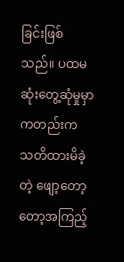ခြင်းဖြစ်သည်။ ပထမဆုံးတွေ့ဆုံမှုမှာကတည်းက သတိထားမိခဲ့တဲ့ ဖျော့တော့တော့အကြည့်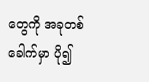တွေကို အခုတစ်ခေါက်မှာ ပို၍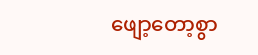ဖျော့တော့စွာ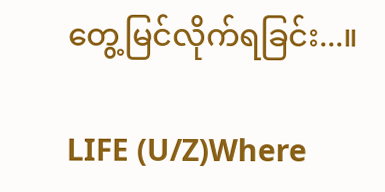တွေ့မြင်လိုက်ရခြင်း...။

LIFE (U/Z)Where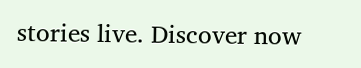stories live. Discover now